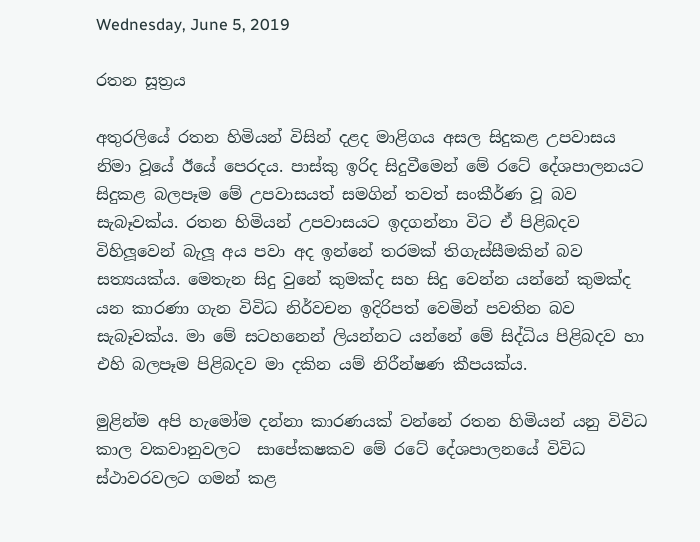Wednesday, June 5, 2019

රතන සූත්‍රය

අතුරලියේ රතන හිමියන් විසින් දළද මාළිගය අසල සිදුකළ උපවාසය නිමා වූයේ ඊයේ පෙරදය. පාස්කු ඉරිද සිදුවීමෙන් මේ රටේ දේශපාලනයට සිදුකළ බලපෑම මේ උපවාසයත් සමගින් තවත් සංකීර්ණ වූ බව සැබෑවක්ය. රතන හිමියන් උපවාසයට ඉදගන්නා විට ඒ පිළිබදව විහිලූවෙන් බැලූ අය පවා අද ඉන්නේ තරමක් තිගැස්සීමකින් බව සත්‍යයක්ය. මෙතැන සිදු වුනේ කුමක්ද සහ සිදු වෙන්න යන්නේ කුමක්ද යන කාරණා ගැන විවිධ නිර්වචන ඉදිරිපත් වෙමින් පවතින බව සැබෑවක්ය. මා මේ සටහනෙන් ලියන්නට යන්නේ මේ සිද්ධිය පිළිබදව හා එහි බලපෑම පිළිබදව මා දකින යම් නිරීන්ෂණ කීපයක්ය.

මුළින්ම අපි හැමෝම දන්නා කාරණයක් වන්නේ රතන හිමියන් යනු විවිධ කාල වකවානුවලට  සාපේකෂකව මේ රටේ දේශපාලනයේ විවිධ ස්ථාවරවලට ගමන් කළ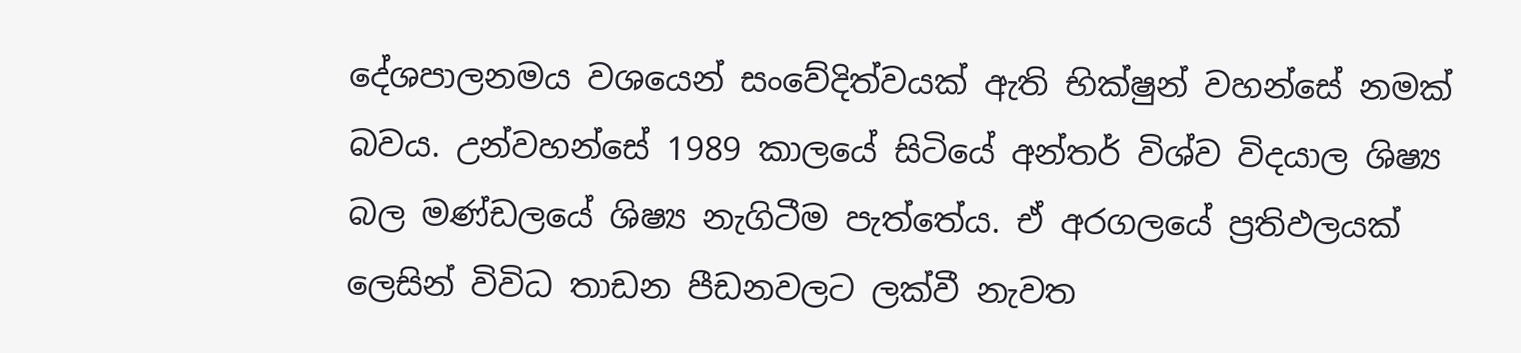දේශපාලනමය වශයෙන් සංවේදිත්වයක් ඇති භික්ෂුන් වහන්සේ නමක් බවය. උන්වහන්සේ 1989 කාලයේ සිටියේ අන්තර් විශ්ව විදයාල ශිෂ්‍ය බල මණ්ඩලයේ ශිෂ්‍ය නැගිටීම පැත්තේය. ඒ අරගලයේ ප්‍රතිඵලයක් ලෙසින් විවිධ තාඩන පීඩනවලට ලක්වී නැවත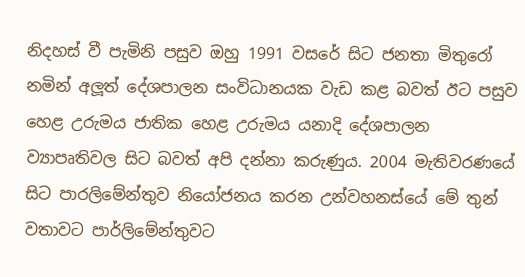නිදහස් වී පැමිනි පසුව ඔහු 1991 වසරේ සිට ජනතා මිතුරෝ නමින් අලූත් දේශපාලන සංවිධානයක වැඩ කළ බවත් ඊට පසුව හෙළ උරුමය ජාතික හෙළ උරුමය යනාදි දේශපාලන ව්‍යාපෘතිවල සිට බවත් අපි දන්නා කරුණුය. 2004 මැතිවරණයේ සිට පාරලිමේන්තුව නියෝජනය කරන උන්වහනස්යේ මේ තුන් වතාවට පාර්ලිමේන්තුවට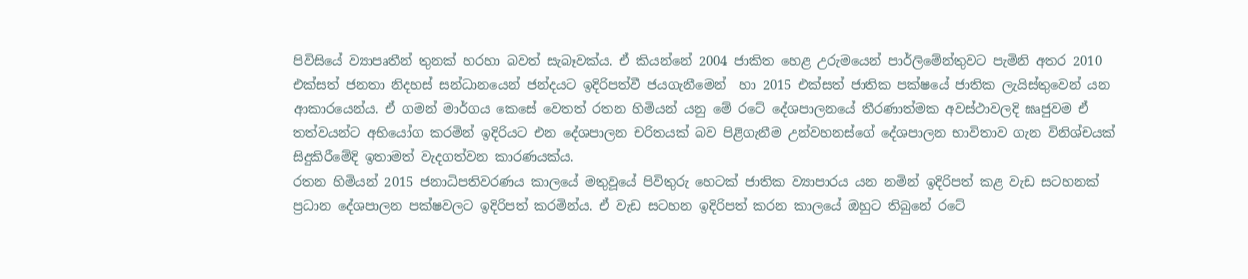පිවිසියේ ව්‍යාපෘතීන් තුනක් හරහා බවත් සැබෑවක්ය. ඒ කියන්නේ 2004 ජාකිත හෙළ උරුමයෙන් පාර්ලිමේන්තුවට පැමිනි අතර 2010 එක්සත් ජනතා නිදහස් සන්ධානයෙන් ජන්දයට ඉදිරිපත්වී ජයගැනීමෙන්  හා 2015 එක්සත් ජාතික පක්ෂයේ ජාතික ලැයිස්තුවෙන් යන ආකාරයෙන්ය. ඒ ගමන් මාර්ගය කෙසේ වෙතත් රතන හිමියන් යනු මේ රටේ දේශපාලනයේ තීරණාත්මක අවස්ථාවලදි ඝෘජුවම ඒ තත්වයන්ට අභියෝග කරමින් ඉදිරියට එන දේශපාලන චරිතයක් බව පිළිගැනීම උන්වහනස්ගේ දේශපාලන භාවිතාව ගැන විනිශ්චයක් සිදුකිරීමේදි ඉතාමත් වැදගත්වන කාරණයක්ය.
රතන හිමියන් 2015 ජනාධිපතිවරණය කාලයේ මතුවූයේ පිවිතුරු හෙටක් ජාතික ව්‍යාපාරය යන නමින් ඉදිරිපත් කළ වැඩ සටහනක් ප්‍රධාන දේශපාලන පක්ෂවලට ඉදිරිපත් කරමින්ය. ඒ වැඩ සටහන ඉදිරිපත් කරන කාලයේ ඔහුට තිබුනේ රටේ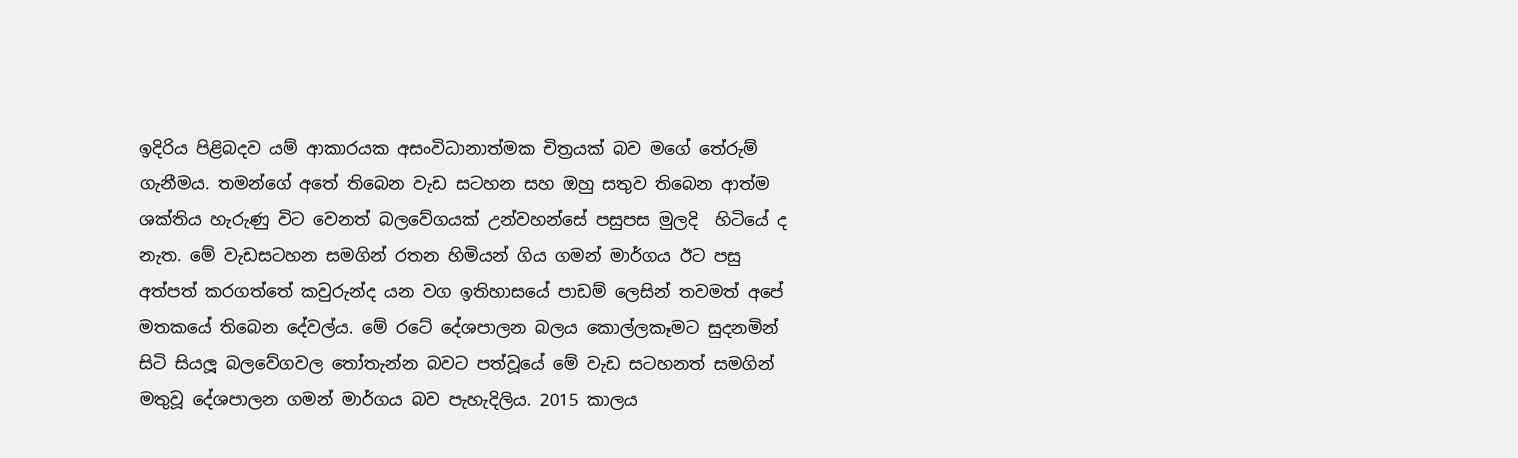ඉදිරිය පිළිබදව යම් ආකාරයක අසංවිධානාත්මක චිත්‍රයක් බව මගේ තේරුම් ගැනීමය. තමන්ගේ අතේ තිබෙන වැඩ සටහන සහ ඔහු සතුව තිබෙන ආත්ම ශක්තිය හැරුණු විට වෙනත් බලවේගයක් උන්වහන්සේ පසුපස මුලදි  හිටියේ ද නැත. මේ වැඩසටහන සමගින් රතන හිමියන් ගිය ගමන් මාර්ගය ඊට පසු අත්පත් කරගත්තේ කවුරුන්ද යන වග ඉතිහාසයේ පාඩම් ලෙසින් තවමත් අපේ මතකයේ තිබෙන දේවල්ය. මේ රටේ දේශපාලන බලය කොල්ලකෑමට සුදනමින් සිටි සියලූ බලවේගවල තෝතැන්න බවට පත්වූයේ මේ වැඩ සටහනත් සමගින් මතුවූ දේශපාලන ගමන් මාර්ගය බව පැහැදිලිය. 2015 කාලය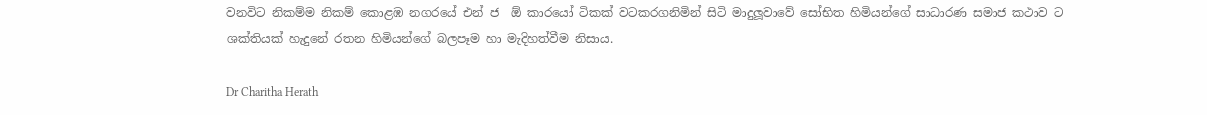වනවිට නිකම්ම නිකම් කොළඹ නගරයේ එන් ජ  ඕ කාරයෝ ටිකක් වටකරගනිමින් සිටි මාදුලූවාවේ සෝභිත හිමියන්ගේ සාධාරණ සමාජ කථාව ට ශක්තියක් හැදුනේ රතන හිමියන්ගේ බලපෑම හා මැදිහත්වීම නිසාය.

Dr Charitha Herath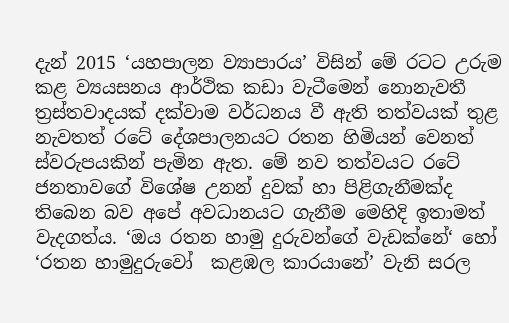දැන් 2015 ‘යහපාලන ව්‍යාපාරය’ විසින් මේ රටට උරුම කළ ව්‍යයසනය ආර්ථික කඩා වැටීමෙන් නොනැවතී ත්‍රස්තවාදයක් දක්වාම වර්ධනය වී ඇති තත්වයක් තුළ නැවතත් රටේ දේශපාලනයට රතන හිමියන් වෙනත් ස්වරුපයකින් පැමින ඇත. මේ නව තත්වයට රටේ ජනතාවගේ විශේෂ උනන් දුවක් හා පිළිගැනීමක්ද තිබෙන බව අපේ අවධානයට ගැනීම මෙහිදි ඉතාමත් වැදගත්ය. ‘ඔය රතන හාමු දුරුවන්ගේ වැඩක්නේ‘ හෝ ‘රතන හාමුදුරුවෝ  කළඹල කාරයානේ’ වැනි සරල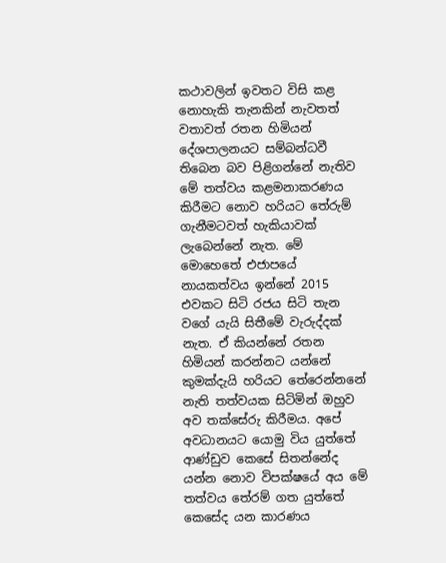කථාවලින් ඉවතට විසි කළ නොහැකි තැනකින් නැවතත් වතාවත් රතන හිමියන් දේශපාලනයට සම්බන්ධවී තිබෙන බව පිළිගන්නේ නැතිව මේ තත්වය කළමනාකරණය කිරීමට නොව හරියට තේරුම් ගැනීමටවත් හැකියාවක් ලැබෙන්නේ නැත. මේ මොහෙතේ එජාපයේ නායකත්වය ඉන්නේ 2015 එවකට සිටි රජය සිටි තැන වගේ යැයි සිතීමේ වැරුද්දක් නැත. ඒ කියන්නේ රතන හිමියන් කරන්නට යන්නේ කුමක්දැයි හරියට තේරෙන්නනේ නැති තත්වයක සිටිමින් ඔහුව  අව තක්සේරු කිරීමය. අපේ අවධානයට යොමු විය යුත්තේ ආණ්ඩුව කෙසේ සිතන්නේද යන්න නොව විපක්ෂයේ අය මේ තත්වය තේරම් ගත යුත්තේ කෙසේද යන කාරණය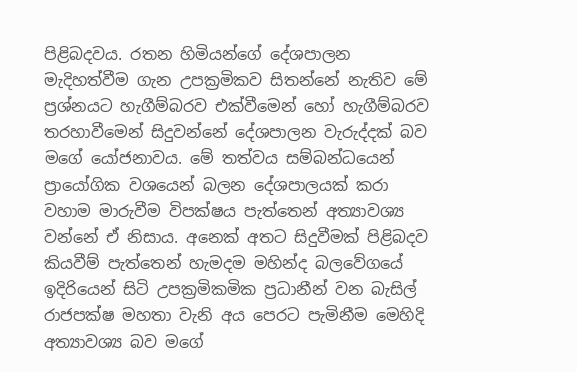පිළිබදවය. රතන හිමියන්ගේ දේශපාලන මැදිහත්වීම ගැන උපක්‍රමිකව සිතන්නේ නැතිව මේ ප්‍රශ්නයට හැගීම්බරව එක්වීමෙන් හෝ හැගීම්බරව තරහාවීමෙන් සිදුවන්නේ දේශපාලන වැරුද්දක් බව මගේ යෝජනාවය. මේ තත්වය සම්බන්ධයෙන් ප්‍රායෝගික වශයෙන් බලන දේශපාලයක් කරා වහාම මාරුවීම විපක්ෂය පැත්තෙන් අත්‍යාවශ්‍ය වන්නේ ඒ නිසාය. අනෙක් අතට සිදුවීමක් පිළිබදව කියවීම් පැත්තෙන් හැමදම මහින්ද බලවේගයේ ඉදිරියෙන් සිටි උපක්‍රමිකමික ප්‍රධානීන් වන බැසිල් රාජපක්ෂ මහතා වැනි අය පෙරට පැමිනීම මෙහිදි අත්‍යාවශ්‍ය බව මගේ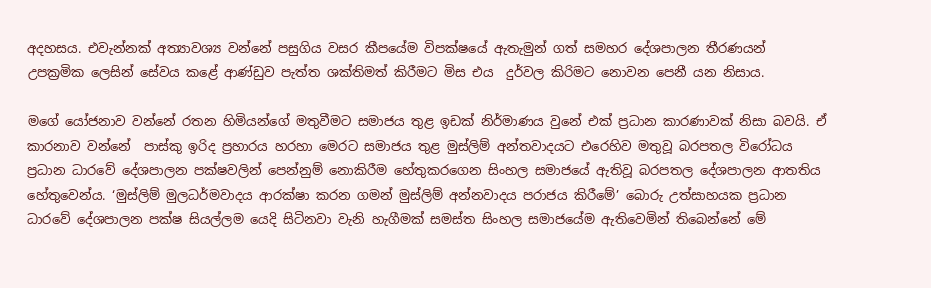අදහසය. එවැන්නක් අත්‍යාවශ්‍ය වන්නේ පසුගිය වසර කීපයේම විපක්ෂයේ ඇතැමුන් ගත් සමහර දේශපාලන තීරණයන් උපක්‍රමික ලෙසින් සේවය කළේ ආණ්ඩුව පැත්ත ශක්තිමත් කිරීමට මිස එය  දුර්වල කිරිමට නොවන පෙනී යන නිසාය.

මගේ යෝජනාව වන්නේ රතන හිමියන්ගේ මතුවීමට සමාජය තුළ ඉඩක් නිර්මාණය වුනේ එක් ප්‍රධාන කාරණාවක් නිසා බවයි. ඒ කාරනාව වන්නේ  පාස්කු ඉරිද ප්‍රහාරය හරහා මෙරට සමාජය තුළ මුස්ලිම් අන්තවාදයට එරෙහිව මතුවූ බරපතල විරෝධය ප්‍රධාන ධාරවේ දේශපාලන පක්ෂවලින් පෙන්නුම් නොකිරීම හේතුකරගෙන සිංහල සමාජයේ ඇතිවූ බරපතල දේශපාලන ආතතිය හේතුවෙන්ය. ‘මුස්ලිම් මුලධර්මවාදය ආරක්ෂා කරන ගමන් මුස්ලිම් අන්නවාදය පරාජය කිරීමේ’ බොරු උත්සාහයක ප්‍රධාන ධාරවේ දේශපාලන පක්ෂ සියල්ලම යෙදි සිටිනවා වැනි හැගීමක් සමස්ත සිංහල සමාජයේම ඇතිවෙමින් තිබෙන්නේ මේ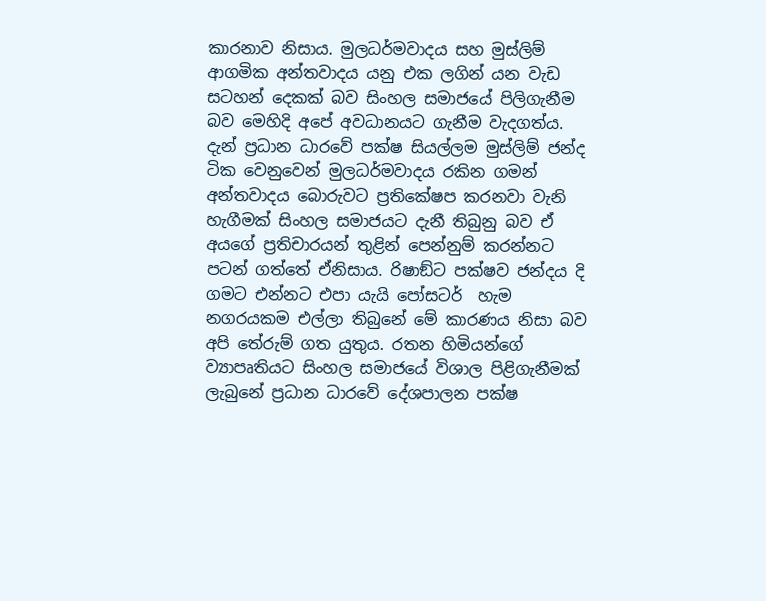කාරනාව නිසාය. මුලධර්මවාදය සහ මුස්ලිම් ආගමික අන්තවාදය යනු එක ලගින් යන වැඩ සටහන් දෙකක් බව සිංහල සමාජයේ පිලිගැනීම බව මෙහිදි අපේ අවධානයට ගැනීම වැදගත්ය. දැන් ප්‍රධාන ධාරවේ පක්ෂ සියල්ලම මුස්ලිම් ජන්ද ටික වෙනුවෙන් මුලධර්මවාදය රකින ගමන් අන්තවාදය බොරුවට ප්‍රතිකේෂප කරනවා වැනි හැගීමක් සිංහල සමාජයට දැනී තිබුනු බව ඒ අයගේ ප්‍රතිචාරයන් තුළින් පෙන්නුම් කරන්නට පටන් ගත්තේ ඒනිසාය. රිෂාඞ්ට පක්ෂව ජන්දය දි ගමට එන්නට එපා යැයි පෝසටර්  හැම නගරයකම එල්ලා තිබුනේ මේ කාරණය නිසා බව අපි තේරුම් ගත යුතුය. රතන හිමියන්ගේ ව්‍යාපෘතියට සිංහල සමාජයේ විශාල පිළිගැනීමක් ලැබුනේ ප්‍රධාන ධාරවේ දේශපාලන පක්ෂ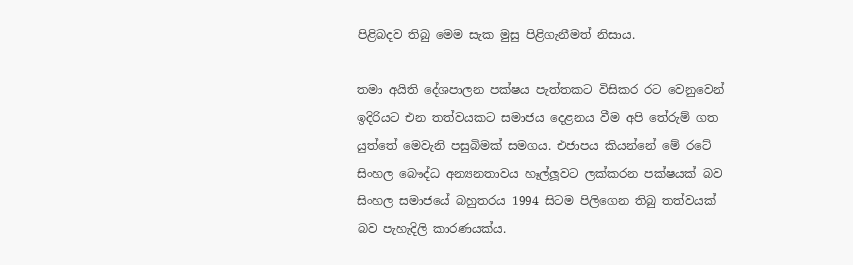පිළිබදව තිබු මෙම සැක මුසු පිළිගැනීමත් නිසාය.

තමා අයිති දේශපාලන පක්ෂය පැත්තකට විසිකර රට වෙනුවෙන් ඉදිරියට එන තත්වයකට සමාජය දෙළනය වීම අපි තේරුම් ගත යුත්තේ මෙවැනි පසුබිමක් සමගය. එජාපය කියන්නේ මේ රටේ සිංහල බෞද්ධ අන්‍යනතාවය හෑල්ලූවට ලක්කරන පක්ෂයක් බව සිංහල සමාජයේ බහුතරය 1994 සිටම පිලිගෙන තිබු තත්වයක් බව පැහැදිලි කාරණයක්ය.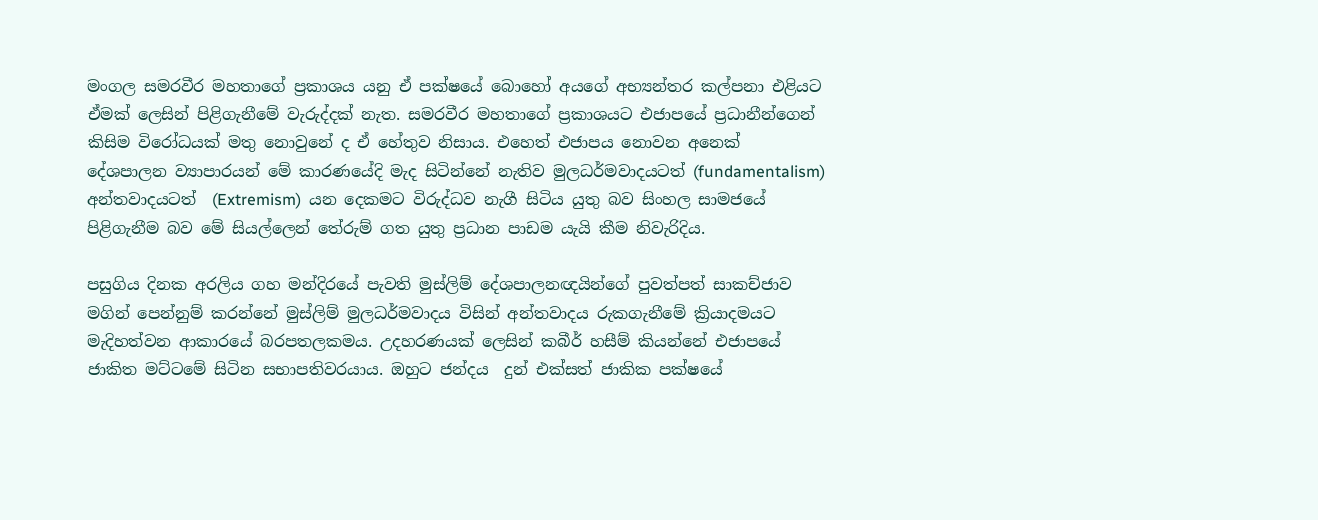මංගල සමරවීර මහතාගේ ප්‍රකාශය යනු ඒ පක්ෂයේ බොහෝ අයගේ අභ්‍යන්තර කල්පනා එළියට ඒමක් ලෙසින් පිළිගැනීමේ වැරුද්දක් නැත. සමරවීර මහතාගේ ප්‍රකාශයට එජාපයේ ප්‍රධානීන්ගෙන් කිසිම විරෝධයක් මතු නොවුනේ ද ඒ හේතුව නිසාය. එහෙත් එජාපය නොවන අනෙක් දේශපාලන ව්‍යාපාරයන් මේ කාරණයේදි මැද සිටින්නේ නැතිව මුලධර්මවාදයටත් (fundamentalism)  අන්තවාදයටත්  (Extremism)  යන දෙකමට විරුද්ධව නැගී සිටිය යුතු බව සිංහල සාමජයේ පිළිගැනීම බව මේ සියල්ලෙන් තේරුම් ගත යුතු ප්‍රධාන පාඩම යැයි කීම නිවැරිදිය.

පසුගිය දිනක අරලිය ගහ මන්දිරයේ පැවති මුස්ලිම් දේශපාලනඥයින්ගේ පුවත්පත් සාකච්ජාව මගින් පෙන්නුම් කරන්නේ මුස්ලිම් මුලධර්මවාදය විසින් අන්තවාදය රුකගැනීමේ ක්‍රියාදමයට මැදිහත්වන ආකාරයේ බරපතලකමය. උදහරණයක් ලෙසින් කබීර් හසීම් කියන්නේ එජාපයේ ජාකිත මට්ටමේ සිටින සභාපතිවරයාය. ඔහුට ජන්දය  දුන් එක්සත් ජාකික පක්ෂයේ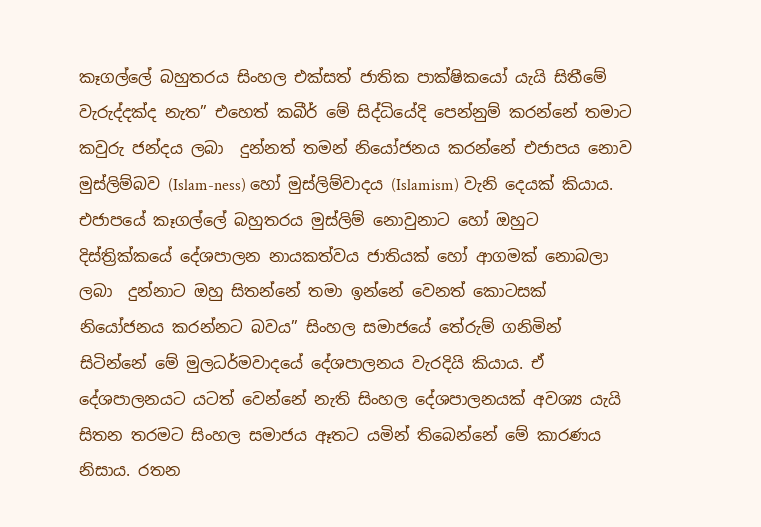කෑගල්ලේ බහුතරය සිංහල එක්සත් ජාතික පාක්ෂිකයෝ යැයි සිතීමේ වැරුද්දක්ද නැත” එහෙත් කබීර් මේ සිද්ධියේදි පෙන්නුම් කරන්නේ තමාට කවුරු ජන්දය ලබා  දුන්නත් තමන් නියෝජනය කරන්නේ එජාපය නොව මුස්ලිම්බව (Islam-ness) හෝ මුස්ලිම්වාදය (Islamism) වැනි දෙයක් කියාය. එජාපයේ කෑගල්ලේ බහුතරය මුස්ලිම් නොවුනාට හෝ ඔහුට දිස්ත්‍රික්කයේ දේශපාලන නායකත්වය ජාතියක් හෝ ආගමක් නොබලා ලබා  දුන්නාට ඔහු සිතන්නේ තමා ඉන්නේ වෙනත් කොටසක් නියෝජනය කරන්නට බවය” සිංහල සමාජයේ තේරුම් ගනිමින් සිටින්නේ මේ මුලධර්මවාදයේ දේශපාලනය වැරදියි කියාය. ඒ දේශපාලනයට යටත් වෙන්නේ නැති සිංහල දේශපාලනයක් අවශ්‍ය යැයි සිතන තරමට සිංහල සමාජය ඈතට යමින් තිබෙන්නේ මේ කාරණය නිසාය. රතන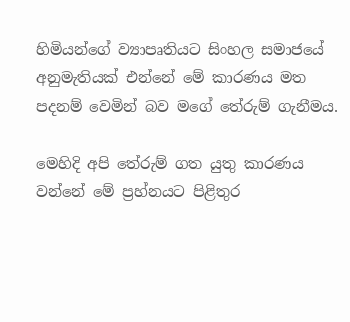හිමියන්ගේ ව්‍යාපෘතියට සිංහල සමාජයේ අනුමැතියක් එන්නේ මේ කාරණය මත පදනම් වෙමින් බව මගේ තේරුම් ගැනීමය.

මෙහිදි අපි තේරුම් ගත යුතු කාරණය වන්නේ මේ ප්‍රහ්නයට පිළිතුර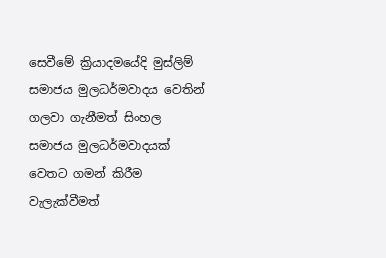සෙවීමේ ක්‍රියාදමයේදි මුස්ලිම් සමාජය මුලධර්මවාදය වෙතින් ගලවා ගැනීමත් සිංහල සමාජය මුලධර්මවාදයක් වෙතට ගමන් කිරීම වැලැක්වීමත්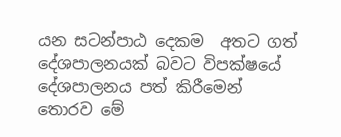යන සටන්පාඨ දෙකම  අතට ගත් දේශපාලනයක් බවට විපක්ෂයේ දේශපාලනය පත් කිරීමෙන් තොරව මේ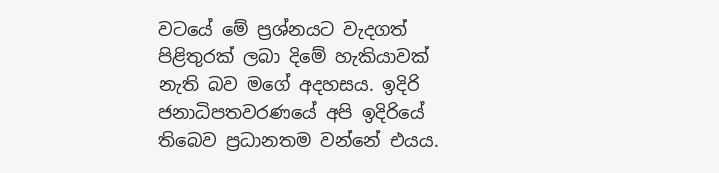වටයේ මේ ප්‍රශ්නයට වැදගත් පිළිතුරක් ලබා දිමේ හැකියාවක් නැති බව මගේ අදහසය. ඉදිරි ජනාධිපතවරණයේ අපි ඉදිරියේ තිබෙව ප්‍රධානතම වන්නේ එයය.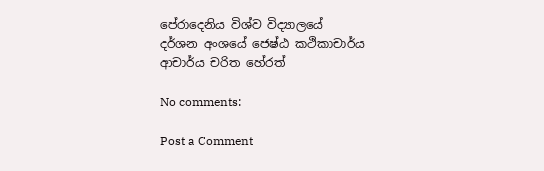පේරාදෙනිය විශ්ව විද්‍යාලයේ
දර්ශන අංශයේ ජෙෂ්ඨ කථිකාචාර්ය
ආචාර්ය චරිත හේරත්

No comments:

Post a Comment